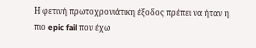Η φετινή πρωτοχρονιάτικη έξοδος πρέπει να ήταν η πιο epic fail που έχω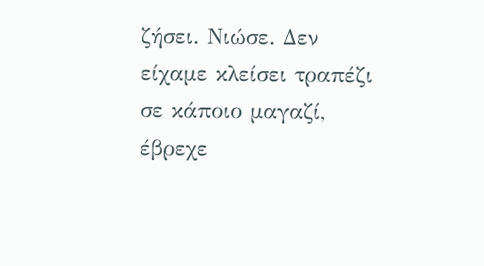ζήσει. Νιώσε. Δεν είχαμε κλείσει τραπέζι σε κάποιο μαγαζί, έβρεχε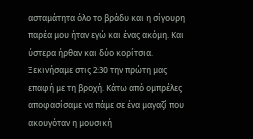ασταμάτητα όλο το βράδυ και η σίγουρη παρέα μου ήταν εγώ και ένας ακόμη. Και ύστερα ήρθαν και δύο κορίτσια. Ξεκινήσαμε στις 2:30 την πρώτη μας επαφή με τη βροχή. Κάτω από ομπρέλες αποφασίσαμε να πάμε σε ένα μαγαζί που ακουγόταν η μουσική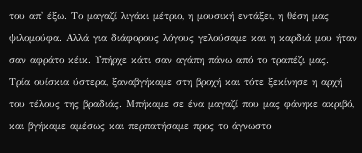του απ' έξω. Το μαγαζί λιγάκι μέτριο, η μουσική εντάξει, η θέση μας ψιλομούφα. Αλλά για διάφορους λόγους γελούσαμε και η καρδιά μου ήταν σαν αφράτο κέικ. Υπήρχε κάτι σαν αγάπη πάνω από το τραπέζι μας.
Τρία ουίσκια ύστερα, ξαναβγήκαμε στη βροχή και τότε ξεκίνησε η αρχή του τέλους της βραδιάς. Μπήκαμε σε ένα μαγαζί που μας φάνηκε ακριβό, και βγήκαμε αμέσως και περπατήσαμε προς το άγνωστο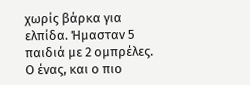χωρίς βάρκα για ελπίδα. Ήμασταν 5 παιδιά με 2 ομπρέλες. Ο ένας, και ο πιο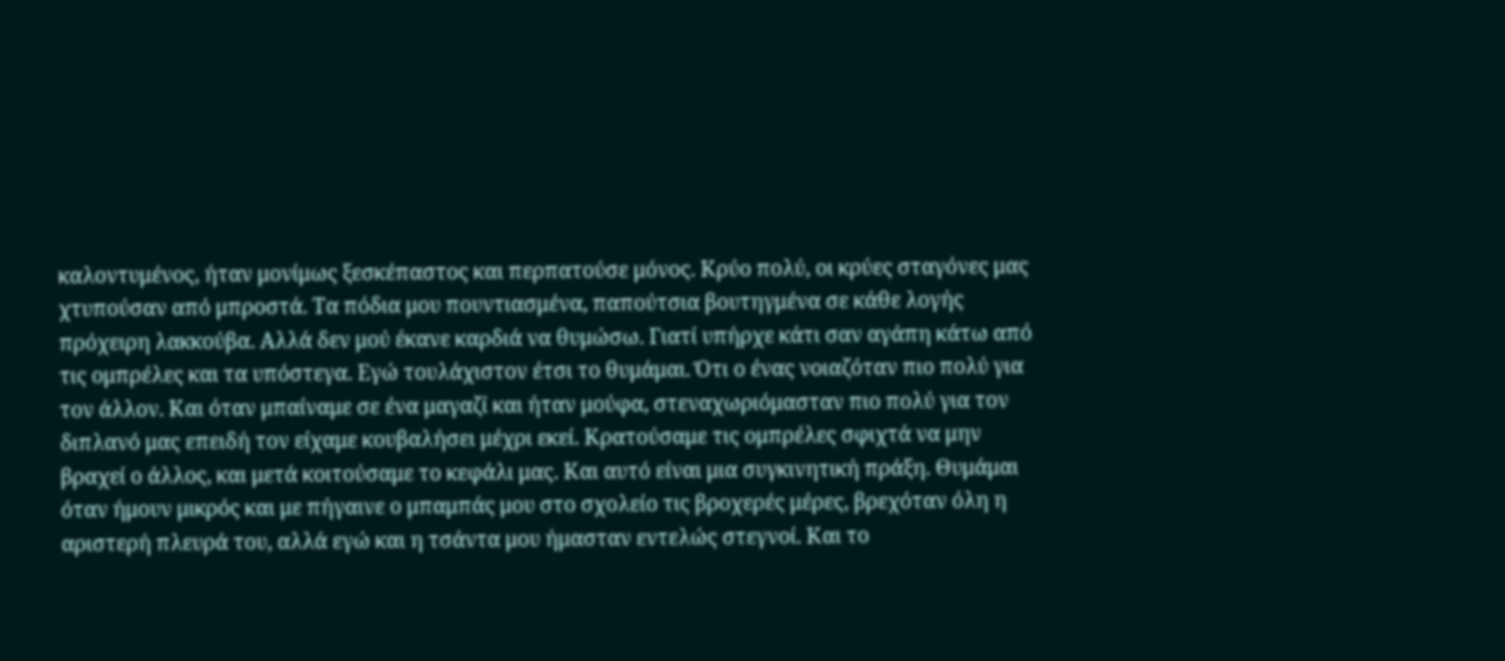καλοντυμένος, ήταν μονίμως ξεσκέπαστος και περπατούσε μόνος. Κρύο πολύ, οι κρύες σταγόνες μας χτυπούσαν από μπροστά. Τα πόδια μου πουντιασμένα, παπούτσια βουτηγμένα σε κάθε λογής πρόχειρη λακκούβα. Αλλά δεν μού έκανε καρδιά να θυμώσω. Γιατί υπήρχε κάτι σαν αγάπη κάτω από τις ομπρέλες και τα υπόστεγα. Εγώ τουλάχιστον έτσι το θυμάμαι. Ότι ο ένας νοιαζόταν πιο πολύ για τον άλλον. Και όταν μπαίναμε σε ένα μαγαζί και ήταν μούφα, στεναχωριόμασταν πιο πολύ για τον διπλανό μας επειδή τον είχαμε κουβαλήσει μέχρι εκεί. Κρατούσαμε τις ομπρέλες σφιχτά να μην βραχεί ο άλλος, και μετά κοιτούσαμε το κεφάλι μας. Και αυτό είναι μια συγκινητική πράξη. Θυμάμαι όταν ήμουν μικρός και με πήγαινε ο μπαμπάς μου στο σχολείο τις βροχερές μέρες, βρεχόταν όλη η αριστερή πλευρά του, αλλά εγώ και η τσάντα μου ήμασταν εντελώς στεγνοί. Και το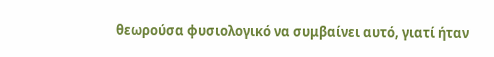θεωρούσα φυσιολογικό να συμβαίνει αυτό, γιατί ήταν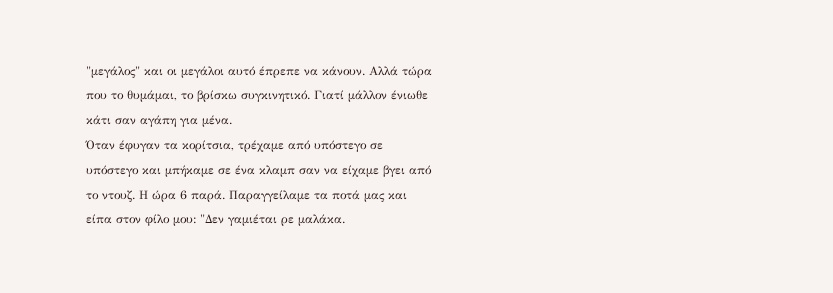"μεγάλος" και οι μεγάλοι αυτό έπρεπε να κάνουν. Αλλά τώρα που το θυμάμαι, το βρίσκω συγκινητικό. Γιατί μάλλον ένιωθε κάτι σαν αγάπη για μένα.
Όταν έφυγαν τα κορίτσια, τρέχαμε από υπόστεγο σε υπόστεγο και μπήκαμε σε ένα κλαμπ σαν να είχαμε βγει από το ντουζ. Η ώρα 6 παρά. Παραγγείλαμε τα ποτά μας και είπα στον φίλο μου: "Δεν γαμιέται ρε μαλάκα.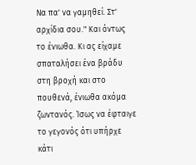Να πα' να γαμηθεί. Στ' αρχίδια σου." Και όντως το ένιωθα. Κι ας είχαμε σπαταλήσει ένα βράδυ στη βροχή και στο πουθενά, ένιωθα ακόμα ζωντανός. Ίσως να έφταιγε το γεγονός ότι υπήρχε κάτι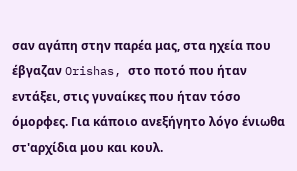σαν αγάπη στην παρέα μας, στα ηχεία που έβγαζαν Orishas, στο ποτό που ήταν εντάξει, στις γυναίκες που ήταν τόσο όμορφες. Για κάποιο ανεξήγητο λόγο ένιωθα στ'αρχίδια μου και κουλ.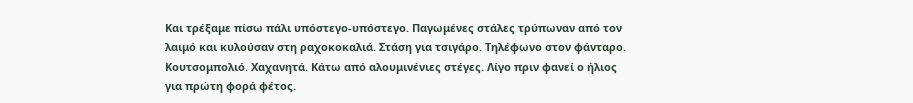Και τρέξαμε πίσω πάλι υπόστεγο-υπόστεγο. Παγωμένες στάλες τρύπωναν από τον λαιμό και κυλούσαν στη ραχοκοκαλιά. Στάση για τσιγάρο. Τηλέφωνο στον φάνταρο. Κουτσομπολιό. Χαχανητά. Κάτω από αλουμινένιες στέγες. Λίγο πριν φανεί ο ήλιος για πρώτη φορά φέτος.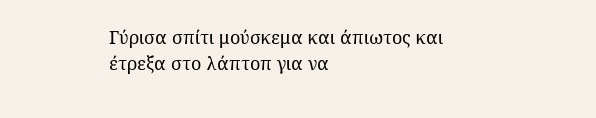Γύρισα σπίτι μούσκεμα και άπιωτος και έτρεξα στο λάπτοπ για να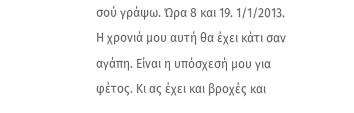σού γράψω. Ώρα 8 και 19. 1/1/2013. Η χρονιά μου αυτή θα έχει κάτι σαν αγάπη. Είναι η υπόσχεσή μου για φέτος. Κι ας έχει και βροχές και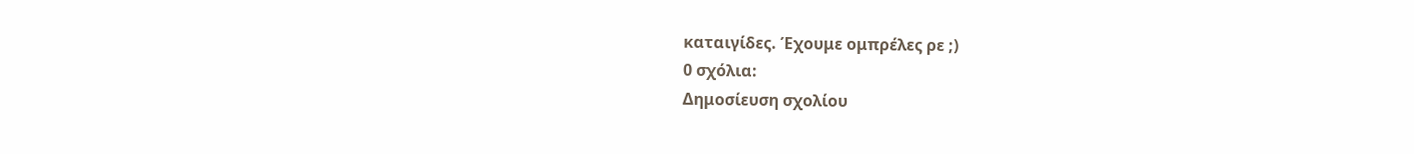καταιγίδες. Έχουμε ομπρέλες ρε ;)
0 σχόλια:
Δημοσίευση σχολίου